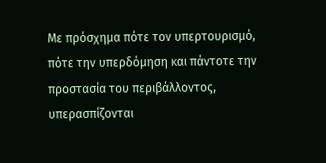Με πρόσχημα πότε τον υπερτουρισμό, πότε την υπερδόμηση και πάντοτε την προστασία του περιβάλλοντος, υπερασπίζονται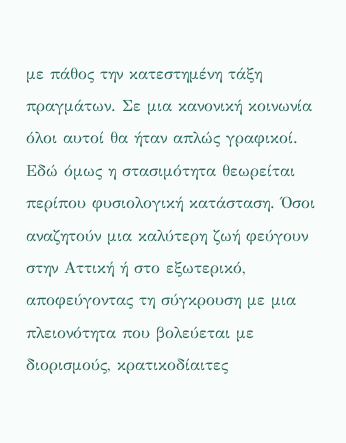με πάθος την κατεστημένη τάξη πραγμάτων. Σε μια κανονική κοινωνία όλοι αυτοί θα ήταν απλώς γραφικοί. Εδώ όμως η στασιμότητα θεωρείται περίπου φυσιολογική κατάσταση. Όσοι αναζητούν μια καλύτερη ζωή φεύγουν στην Αττική ή στο εξωτερικό, αποφεύγοντας τη σύγκρουση με μια πλειονότητα που βολεύεται με διορισμούς, κρατικοδίαιτες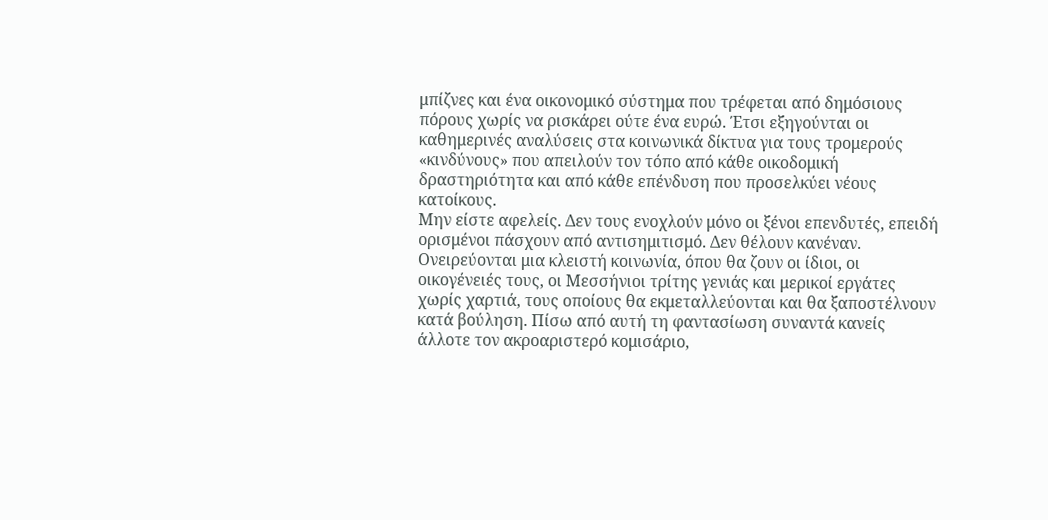μπίζνες και ένα οικονομικό σύστημα που τρέφεται από δημόσιους πόρους χωρίς να ρισκάρει ούτε ένα ευρώ. Έτσι εξηγούνται οι καθημερινές αναλύσεις στα κοινωνικά δίκτυα για τους τρομερούς «κινδύνους» που απειλούν τον τόπο από κάθε οικοδομική δραστηριότητα και από κάθε επένδυση που προσελκύει νέους κατοίκους.
Μην είστε αφελείς. Δεν τους ενοχλούν μόνο οι ξένοι επενδυτές, επειδή ορισμένοι πάσχουν από αντισημιτισμό. Δεν θέλουν κανέναν. Ονειρεύονται μια κλειστή κοινωνία, όπου θα ζουν οι ίδιοι, οι οικογένειές τους, οι Μεσσήνιοι τρίτης γενιάς και μερικοί εργάτες χωρίς χαρτιά, τους οποίους θα εκμεταλλεύονται και θα ξαποστέλνουν κατά βούληση. Πίσω από αυτή τη φαντασίωση συναντά κανείς άλλοτε τον ακροαριστερό κομισάριο,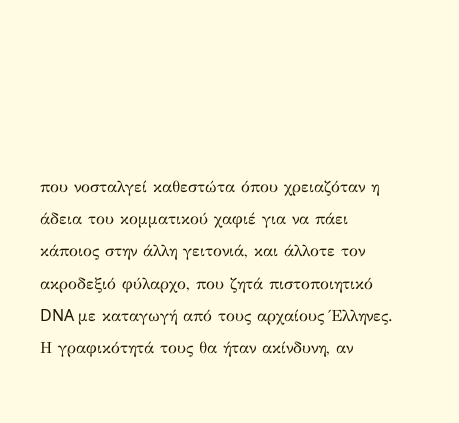που νοσταλγεί καθεστώτα όπου χρειαζόταν η άδεια του κομματικού χαφιέ για να πάει κάποιος στην άλλη γειτονιά, και άλλοτε τον ακροδεξιό φύλαρχο, που ζητά πιστοποιητικό DNA με καταγωγή από τους αρχαίους Έλληνες. Η γραφικότητά τους θα ήταν ακίνδυνη, αν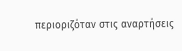περιοριζόταν στις αναρτήσεις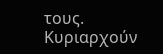τους. Κυριαρχούν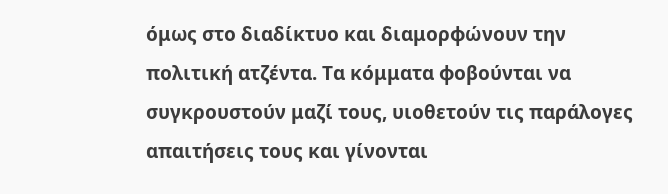όμως στο διαδίκτυο και διαμορφώνουν την πολιτική ατζέντα. Τα κόμματα φοβούνται να συγκρουστούν μαζί τους, υιοθετούν τις παράλογες απαιτήσεις τους και γίνονται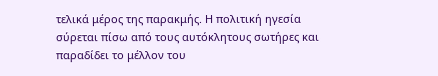τελικά μέρος της παρακμής. Η πολιτική ηγεσία σύρεται πίσω από τους αυτόκλητους σωτήρες και παραδίδει το μέλλον του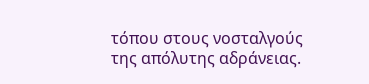τόπου στους νοσταλγούς της απόλυτης αδράνειας.